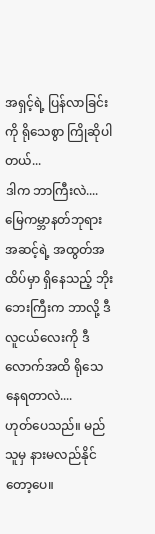အရှင့်ရဲ့ ပြန်လာခြင်းကို ရိုသေစွာ ကြိုဆိုပါတယ်...
ဒါက ဘာကြီးလဲ....
မြေကမ္ဘာနတ်ဘုရား အဆင့်ရဲ့ အထွတ်အထိပ်မှာ ရှိနေသည့် ဘိုးဘေးကြီးက ဘာလို့ ဒီလူငယ်လေးကို ဒီလောက်အထိ ရိုသေနေရတာလဲ....
ဟုတ်ပေသည်။ မည်သူမှ နားမလည်နိုင်တော့ပေ။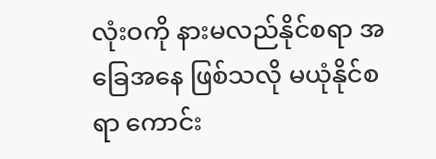လုံးဝကို နားမလည်နိုင်စရာ အခြေအနေ ဖြစ်သလို မယုံနိုင်စရာ ကောင်း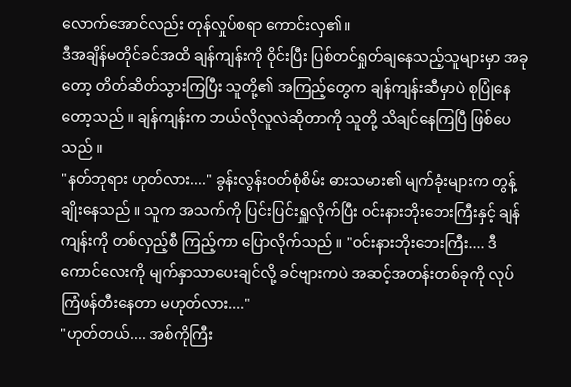လောက်အောင်လည်း တုန်လှုပ်စရာ ကောင်းလှ၏။
ဒီအချိန်မတိုင်ခင်အထိ ချန်ကျန်းကို ဝိုင်းပြီး ပြစ်တင်ရှုတ်ချနေသည့်သူများမှာ အခုတော့ တိတ်ဆိတ်သွားကြပြီး သူတို့၏ အကြည့်တွေက ချန်ကျန်းဆီမှာပဲ စုပြုံနေတော့သည် ။ ချန်ကျန်းက ဘယ်လိုလူလဲဆိုတာကို သူတို့ သိချင်နေကြပြီ ဖြစ်ပေသည် ။
"နတ်ဘုရား ဟုတ်လား...." ခွန်းလွန်းဝတ်စုံစိမ်း ဓားသမား၏ မျက်ခုံးများက တွန့်ချိုးနေသည် ။ သူက အသက်ကို ပြင်းပြင်းရှူလိုက်ပြီး ဝင်းနားဘိုးဘေးကြီးနှင့် ချန်ကျန်းကို တစ်လှည့်စီ ကြည့်ကာ ပြောလိုက်သည် ။ "ဝင်းနားဘိုးဘေးကြီး.... ဒီကောင်လေးကို မျက်နှာသာပေးချင်လို့ ခင်ဗျားကပဲ အဆင့်အတန်းတစ်ခုကို လုပ်ကြံဖန်တီးနေတာ မဟုတ်လား...."
"ဟုတ်တယ်.... အစ်ကိုကြီး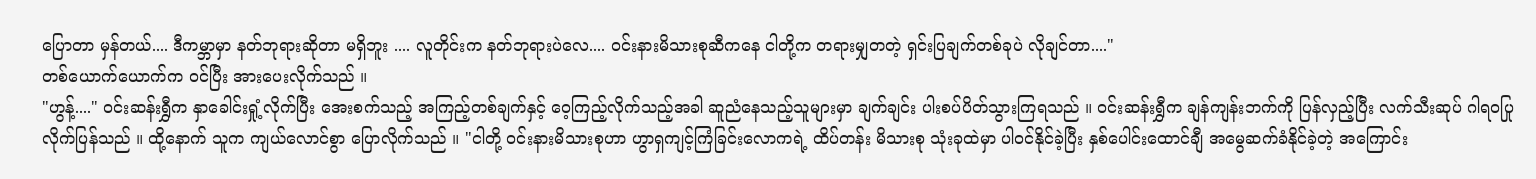ပြောတာ မှန်တယ်.... ဒီကမ္ဘာမှာ နတ်ဘုရားဆိုတာ မရှိဘူး .... လူတိုင်းက နတ်ဘုရားပဲလေ.... ဝင်းနားမိသားစုဆီကနေ ငါတို့က တရားမျှတတဲ့ ရှင်းပြချက်တစ်ခုပဲ လိုချင်တာ...."
တစ်ယောက်ယောက်က ဝင်ပြီး အားပေးလိုက်သည် ။
"ဟွန့်...." ဝင်းဆန်းရွှီက နှာခေါင်းရှုံ့လိုက်ပြီး အေးစက်သည့် အကြည့်တစ်ချက်နှင့် ဝေ့ကြည့်လိုက်သည့်အခါ ဆူညံနေသည့်သူများမှာ ချက်ချင်း ပါးစပ်ပိတ်သွားကြရသည် ။ ဝင်းဆန်းရွှီက ချန်ကျန်းဘက်ကို ပြန်လှည့်ပြီး လက်သီးဆုပ် ဂါရဝပြုလိုက်ပြန်သည် ။ ထို့နောက် သူက ကျယ်လောင်စွာ ပြောလိုက်သည် ။ "ငါတို့ ဝင်းနားမိသားစုဟာ ဟွာရှကျင့်ကြံခြင်းလောကရဲ့ ထိပ်တန်း မိသားစု သုံးခုထဲမှာ ပါဝင်နိုင်ခဲ့ပြီး နှစ်ပေါင်းထောင်ချီ အမွေဆက်ခံနိုင်ခဲ့တဲ့ အကြောင်း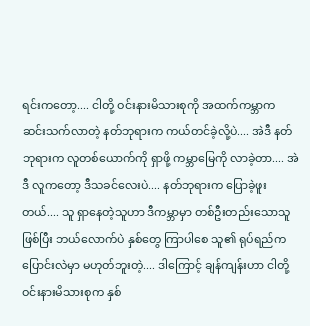ရင်းကတော့.... ငါတို့ ဝင်းနားမိသားစုကို အထက်ကမ္ဘာက ဆင်းသက်လာတဲ့ နတ်ဘုရားက ကယ်တင်ခဲ့လို့ပဲ.... အဲဒီ နတ်ဘုရားက လူတစ်ယောက်ကို ရှာဖို့ ကမ္ဘာမြေကို လာခဲ့တာ.... အဲဒီ လူကတော့ ဒီသခင်လေးပဲ.... နတ်ဘုရားက ပြောခဲ့ဖူးတယ်.... သူ ရှာနေတဲ့သူဟာ ဒီကမ္ဘာမှာ တစ်ဦးတည်းသောသူ ဖြစ်ပြီး ဘယ်လောက်ပဲ နှစ်တွေ ကြာပါစေ သူ၏ ရုပ်ရည်က ပြောင်းလဲမှာ မဟုတ်ဘူးတဲ့.... ဒါကြောင့် ချန်ကျန်းဟာ ငါတို့ ဝင်းနားမိသားစုက နှစ်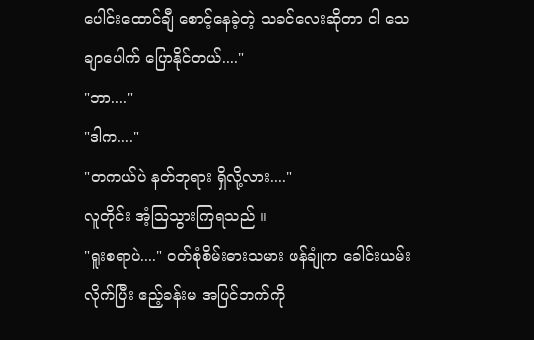ပေါင်းထောင်ချီ စောင့်နေခဲ့တဲ့ သခင်လေးဆိုတာ ငါ သေချာပေါက် ပြောနိုင်တယ်...."
"ဘာ...."
"ဒါက...."
"တကယ်ပဲ နတ်ဘုရား ရှိလို့လား...."
လူတိုင်း အံ့ဩသွားကြရသည် ။
"ရူးစရာပဲ...." ဝတ်စုံစိမ်းဓားသမား ဖန်ချုံက ခေါင်းယမ်းလိုက်ပြီး ဧည့်ခန်းမ အပြင်ဘက်ကို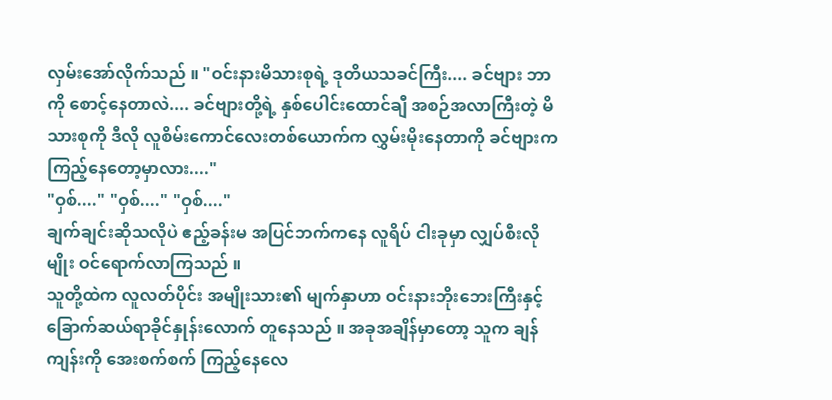လှမ်းအော်လိုက်သည် ။ "ဝင်းနားမိသားစုရဲ့ ဒုတိယသခင်ကြီး.... ခင်ဗျား ဘာကို စောင့်နေတာလဲ.... ခင်ဗျားတို့ရဲ့ နှစ်ပေါင်းထောင်ချီ အစဉ်အလာကြီးတဲ့ မိသားစုကို ဒီလို လူစိမ်းကောင်လေးတစ်ယောက်က လွှမ်းမိုးနေတာကို ခင်ဗျားက ကြည့်နေတော့မှာလား...."
"ဝှစ်...." "ဝှစ်...." "ဝှစ်...."
ချက်ချင်းဆိုသလိုပဲ ဧည့်ခန်းမ အပြင်ဘက်ကနေ လူရိပ် ငါးခုမှာ လျှပ်စီးလိုမျိုး ဝင်ရောက်လာကြသည် ။
သူတို့ထဲက လူလတ်ပိုင်း အမျိုးသား၏ မျက်နှာဟာ ဝင်းနားဘိုးဘေးကြီးနှင့် ခြောက်ဆယ်ရာခိုင်နှုန်းလောက် တူနေသည် ။ အခုအချိန်မှာတော့ သူက ချန်ကျန်းကို အေးစက်စက် ကြည့်နေလေ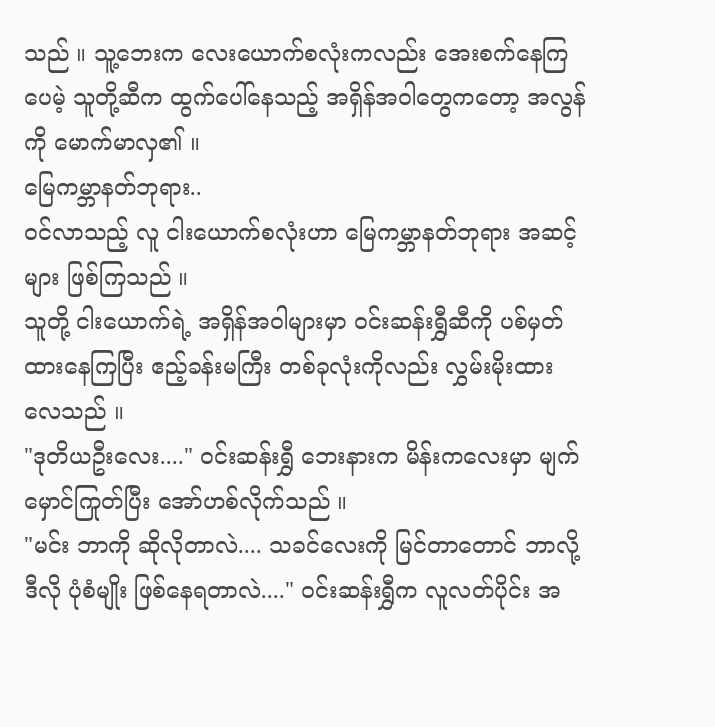သည် ။ သူ့ဘေးက လေးယောက်စလုံးကလည်း အေးစက်နေကြပေမဲ့ သူတို့ဆီက ထွက်ပေါ်နေသည့် အရှိန်အဝါတွေကတော့ အလွန်ကို မောက်မာလှ၏ ။
မြေကမ္ဘာနတ်ဘုရား..
ဝင်လာသည့် လူ ငါးယောက်စလုံးဟာ မြေကမ္ဘာနတ်ဘုရား အဆင့်များ ဖြစ်ကြသည် ။
သူတို့ ငါးယောက်ရဲ့ အရှိန်အဝါများမှာ ဝင်းဆန်းရွှီဆီကို ပစ်မှတ်ထားနေကြပြီး ဧည့်ခန်းမကြီး တစ်ခုလုံးကိုလည်း လွှမ်းမိုးထားလေသည် ။
"ဒုတိယဦးလေး...." ဝင်းဆန်းရွှီ ဘေးနားက မိန်းကလေးမှာ မျက်မှောင်ကြုတ်ပြီး အော်ဟစ်လိုက်သည် ။
"မင်း ဘာကို ဆိုလိုတာလဲ.... သခင်လေးကို မြင်တာတောင် ဘာလို့ ဒီလို ပုံစံမျိုး ဖြစ်နေရတာလဲ...." ဝင်းဆန်းရွှီက လူလတ်ပိုင်း အ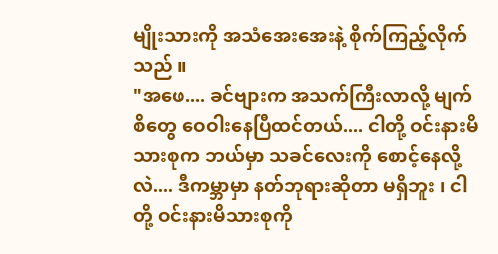မျိုးသားကို အသံအေးအေးနဲ့ စိုက်ကြည့်လိုက်သည် ။
"အဖေ.... ခင်ဗျားက အသက်ကြီးလာလို့ မျက်စိတွေ ဝေဝါးနေပြီထင်တယ်.... ငါတို့ ဝင်းနားမိသားစုက ဘယ်မှာ သခင်လေးကို စောင့်နေလို့လဲ.... ဒီကမ္ဘာမှာ နတ်ဘုရားဆိုတာ မရှိဘူး ၊ ငါတို့ ဝင်းနားမိသားစုကို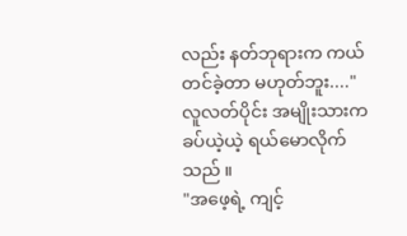လည်း နတ်ဘုရားက ကယ်တင်ခဲ့တာ မဟုတ်ဘူး...." လူလတ်ပိုင်း အမျိုးသားက ခပ်ယဲ့ယဲ့ ရယ်မောလိုက်သည် ။
"အဖေ့ရဲ့ ကျင့်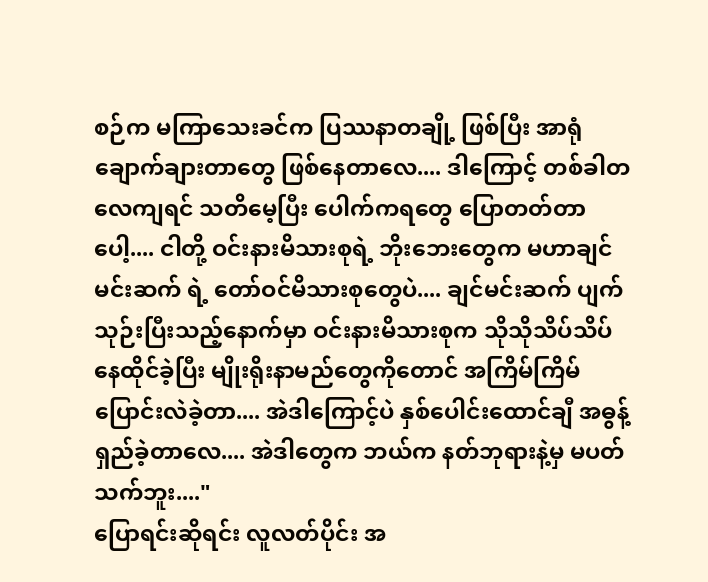စဉ်က မကြာသေးခင်က ပြဿနာတချို့ ဖြစ်ပြီး အာရုံချောက်ချားတာတွေ ဖြစ်နေတာလေ.... ဒါကြောင့် တစ်ခါတလေကျရင် သတိမေ့ပြီး ပေါက်ကရတွေ ပြောတတ်တာပေါ့.... ငါတို့ ဝင်းနားမိသားစုရဲ့ ဘိုးဘေးတွေက မဟာချင်မင်းဆက် ရဲ့ တော်ဝင်မိသားစုတွေပဲ.... ချင်မင်းဆက် ပျက်သုဉ်းပြီးသည့်နောက်မှာ ဝင်းနားမိသားစုက သိုသိုသိပ်သိပ် နေထိုင်ခဲ့ပြီး မျိုးရိုးနာမည်တွေကိုတောင် အကြိမ်ကြိမ် ပြောင်းလဲခဲ့တာ.... အဲဒါကြောင့်ပဲ နှစ်ပေါင်းထောင်ချီ အဓွန့်ရှည်ခဲ့တာလေ.... အဲဒါတွေက ဘယ်က နတ်ဘုရားနဲ့မှ မပတ်သက်ဘူး...."
ပြောရင်းဆိုရင်း လူလတ်ပိုင်း အ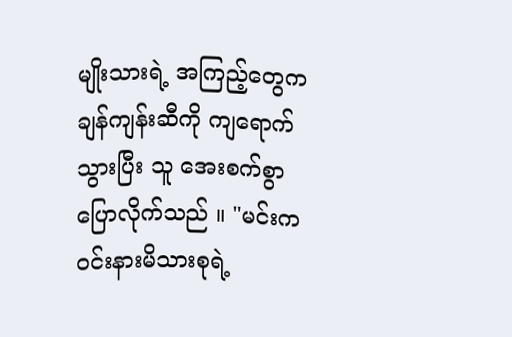မျိုးသားရဲ့ အကြည့်တွေက ချန်ကျန်းဆီကို ကျရောက်သွားပြီး သူ အေးစက်စွာ ပြောလိုက်သည် ။ "မင်းက ဝင်းနားမိသားစုရဲ့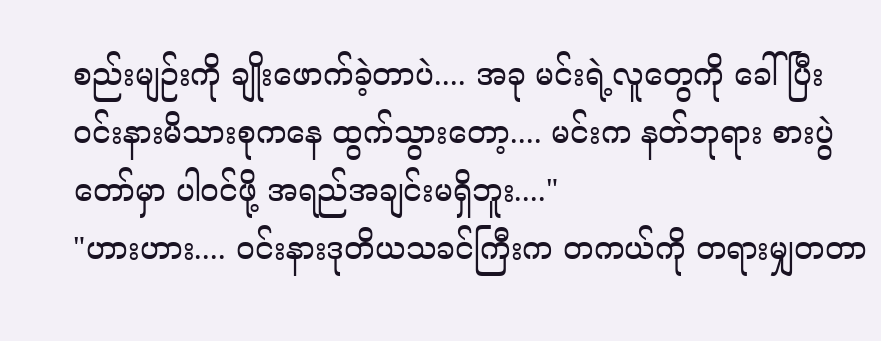စည်းမျဉ်းကို ချိုးဖောက်ခဲ့တာပဲ.... အခု မင်းရဲ့လူတွေကို ခေါ်ပြီး ဝင်းနားမိသားစုကနေ ထွက်သွားတော့.... မင်းက နတ်ဘုရား စားပွဲတော်မှာ ပါဝင်ဖို့ အရည်အချင်းမရှိဘူး...."
"ဟားဟား.... ဝင်းနားဒုတိယသခင်ကြီးက တကယ်ကို တရားမျှတတာ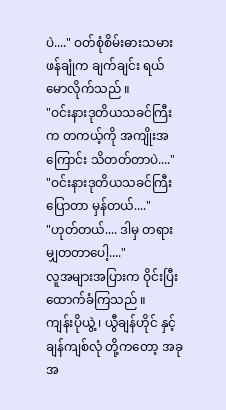ပဲ...." ဝတ်စုံစိမ်းဓားသမား ဖန်ချုံက ချက်ချင်း ရယ်မောလိုက်သည် ။
"ဝင်းနားဒုတိယသခင်ကြီးက တကယ့်ကို အကျိုးအကြောင်း သိတတ်တာပဲ...."
"ဝင်းနားဒုတိယသခင်ကြီး ပြောတာ မှန်တယ်...."
"ဟုတ်တယ်.... ဒါမှ တရားမျှတတာပေါ့...."
လူအများအပြားက ဝိုင်းပြီး ထောက်ခံကြသည် ။
ကျန်းပိုယွဲ့ ၊ ယွီချန်ဟိုင် နှင့် ချန်ကျစ်လုံ တို့ကတော့ အခုအ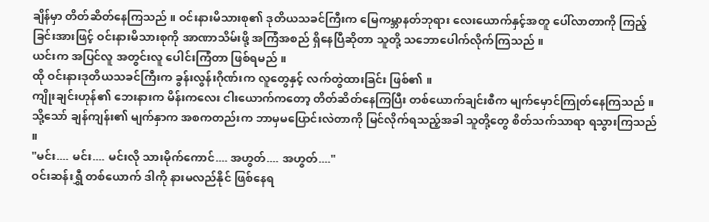ချိန်မှာ တိတ်ဆိတ်နေကြသည် ။ ဝင်းနားမိသားစု၏ ဒုတိယသခင်ကြီးက မြေကမ္ဘာနတ်ဘုရား လေးယောက်နှင့်အတူ ပေါ်လာတာကို ကြည့်ခြင်းအားဖြင့် ဝင်းနားမိသားစုကို အာဏာသိမ်းဖို့ အကြံအစည် ရှိနေပြီဆိုတာ သူတို့ သဘောပေါက်လိုက်ကြသည် ။
ယင်းက အပြင်လူ အတွင်းလူ ပေါင်းကြံတာ ဖြစ်ရမည် ။
ထို ဝင်းနားဒုတိယသခင်ကြီးက ခွန်းလွန်းဂိုဏ်းက လူတွေနှင့် လက်တွဲထားခြင်း ဖြစ်၏ ။
ကျိုးချင်းဟုန်၏ ဘေးနားက မိန်းကလေး ငါးယောက်ကတော့ တိတ်ဆိတ်နေကြပြီး တစ်ယောက်ချင်းစီက မျက်မှောင်ကြုတ်နေကြသည် ။ သို့သော် ချန်ကျန်း၏ မျက်နှာက အစကတည်းက ဘာမှမပြောင်းလဲတာကို မြင်လိုက်ရသည့်အခါ သူတို့တွေ စိတ်သက်သာရာ ရသွားကြသည် ။
"မင်း.... မင်း.... မင်းလို သားမိုက်ကောင်.... အဟွတ်.... အဟွတ်...."
ဝင်းဆန်းရွှီ တစ်ယောက် ဒါကို နားမလည်နိုင် ဖြစ်နေရ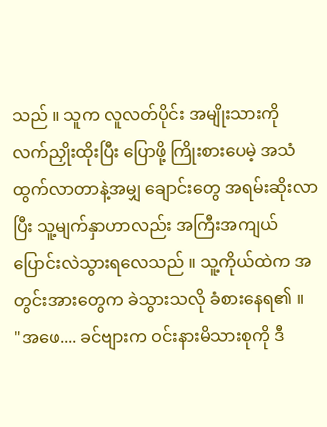သည် ။ သူက လူလတ်ပိုင်း အမျိုးသားကို လက်ညှိုးထိုးပြီး ပြောဖို့ ကြိုးစားပေမဲ့ အသံထွက်လာတာနဲ့အမျှ ချောင်းတွေ အရမ်းဆိုးလာပြီး သူ့မျက်နှာဟာလည်း အကြီးအကျယ် ပြောင်းလဲသွားရလေသည် ။ သူ့ကိုယ်ထဲက အတွင်းအားတွေက ခဲသွားသလို ခံစားနေရ၏ ။
"အဖေ.... ခင်ဗျားက ဝင်းနားမိသားစုကို ဒီ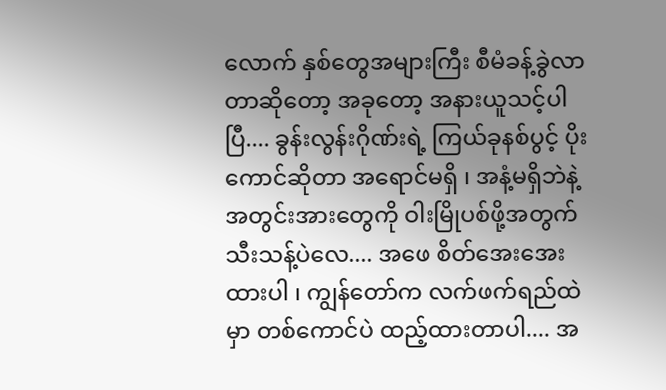လောက် နှစ်တွေအများကြီး စီမံခန့်ခွဲလာတာဆိုတော့ အခုတော့ အနားယူသင့်ပါပြီ.... ခွန်းလွန်းဂိုဏ်းရဲ့ ကြယ်ခုနစ်ပွင့် ပိုးကောင်ဆိုတာ အရောင်မရှိ ၊ အနံ့မရှိဘဲနဲ့ အတွင်းအားတွေကို ဝါးမြိုပစ်ဖို့အတွက် သီးသန့်ပဲလေ.... အဖေ စိတ်အေးအေးထားပါ ၊ ကျွန်တော်က လက်ဖက်ရည်ထဲမှာ တစ်ကောင်ပဲ ထည့်ထားတာပါ.... အ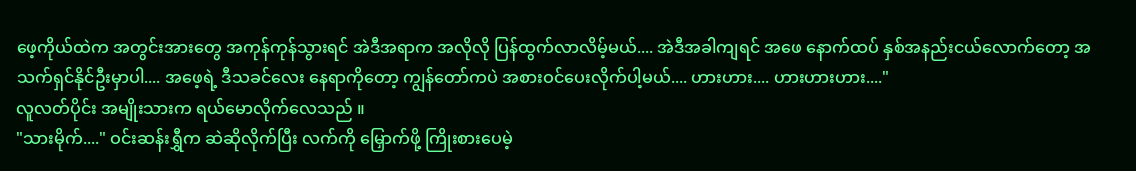ဖေ့ကိုယ်ထဲက အတွင်းအားတွေ အကုန်ကုန်သွားရင် အဲဒီအရာက အလိုလို ပြန်ထွက်လာလိမ့်မယ်.... အဲဒီအခါကျရင် အဖေ နောက်ထပ် နှစ်အနည်းငယ်လောက်တော့ အသက်ရှင်နိုင်ဦးမှာပါ.... အဖေ့ရဲ့ ဒီသခင်လေး နေရာကိုတော့ ကျွန်တော်ကပဲ အစားဝင်ပေးလိုက်ပါ့မယ်.... ဟားဟား.... ဟားဟားဟား...."
လူလတ်ပိုင်း အမျိုးသားက ရယ်မောလိုက်လေသည် ။
"သားမိုက်...." ဝင်းဆန်းရွှီက ဆဲဆိုလိုက်ပြီး လက်ကို မြှောက်ဖို့ ကြိုးစားပေမဲ့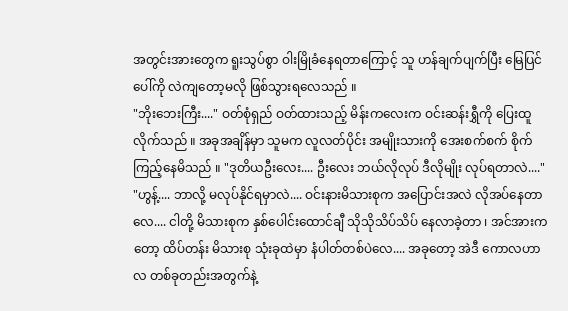အတွင်းအားတွေက ရူးသွပ်စွာ ဝါးမြိုခံနေရတာကြောင့် သူ ဟန်ချက်ပျက်ပြီး မြေပြင်ပေါ်ကို လဲကျတော့မလို ဖြစ်သွားရလေသည် ။
"ဘိုးဘေးကြီး...." ဝတ်စုံရှည် ဝတ်ထားသည့် မိန်းကလေးက ဝင်းဆန်းရွှီကို ပြေးထူလိုက်သည် ။ အခုအချိန်မှာ သူမက လူလတ်ပိုင်း အမျိုးသားကို အေးစက်စက် စိုက်ကြည့်နေမိသည် ။ "ဒုတိယဦးလေး.... ဦးလေး ဘယ်လိုလုပ် ဒီလိုမျိုး လုပ်ရတာလဲ...."
"ဟွန့်.... ဘာလို့ မလုပ်နိုင်ရမှာလဲ.... ဝင်းနားမိသားစုက အပြောင်းအလဲ လိုအပ်နေတာလေ.... ငါတို့ မိသားစုက နှစ်ပေါင်းထောင်ချီ သိုသိုသိပ်သိပ် နေလာခဲ့တာ ၊ အင်အားကတော့ ထိပ်တန်း မိသားစု သုံးခုထဲမှာ နံပါတ်တစ်ပဲလေ.... အခုတော့ အဲဒီ ကောလဟာလ တစ်ခုတည်းအတွက်နဲ့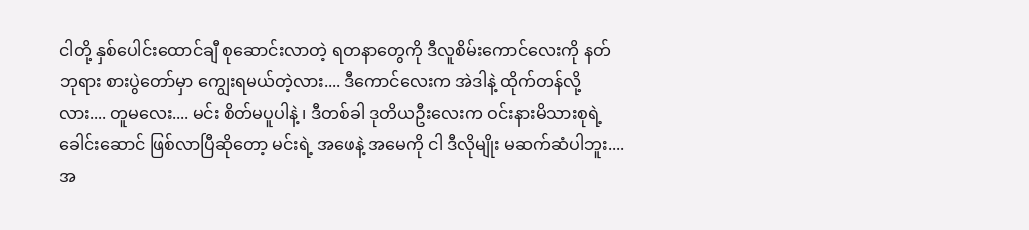ငါတို့ နှစ်ပေါင်းထောင်ချီ စုဆောင်းလာတဲ့ ရတနာတွေကို ဒီလူစိမ်းကောင်လေးကို နတ်ဘုရား စားပွဲတော်မှာ ကျွေးရမယ်တဲ့လား.... ဒီကောင်လေးက အဲဒါနဲ့ ထိုက်တန်လို့လား.... တူမလေး.... မင်း စိတ်မပူပါနဲ့ ၊ ဒီတစ်ခါ ဒုတိယဦးလေးက ဝင်းနားမိသားစုရဲ့ ခေါင်းဆောင် ဖြစ်လာပြီဆိုတော့ မင်းရဲ့ အဖေနဲ့ အမေကို ငါ ဒီလိုမျိုး မဆက်ဆံပါဘူး.... အ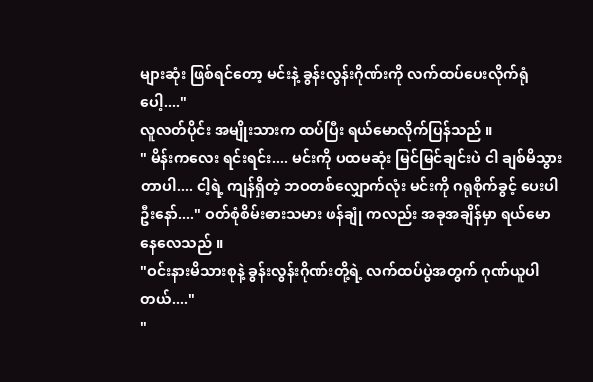များဆုံး ဖြစ်ရင်တော့ မင်းနဲ့ ခွန်းလွန်းဂိုဏ်းကို လက်ထပ်ပေးလိုက်ရုံပေါ့...."
လူလတ်ပိုင်း အမျိုးသားက ထပ်ပြီး ရယ်မောလိုက်ပြန်သည် ။
" မိန်းကလေး ရင်းရင်း.... မင်းကို ပထမဆုံး မြင်မြင်ချင်းပဲ ငါ ချစ်မိသွားတာပါ.... ငါ့ရဲ့ ကျန်ရှိတဲ့ ဘဝတစ်လျှောက်လုံး မင်းကို ဂရုစိုက်ခွင့် ပေးပါဦးနော်...." ဝတ်စုံစိမ်းဓားသမား ဖန်ချုံ ကလည်း အခုအချိန်မှာ ရယ်မောနေလေသည် ။
"ဝင်းနားမိသားစုနဲ့ ခွန်းလွန်းဂိုဏ်းတို့ရဲ့ လက်ထပ်ပွဲအတွက် ဂုဏ်ယူပါတယ်...."
"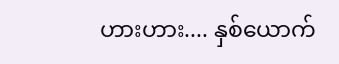ဟားဟား.... နှစ်ယောက်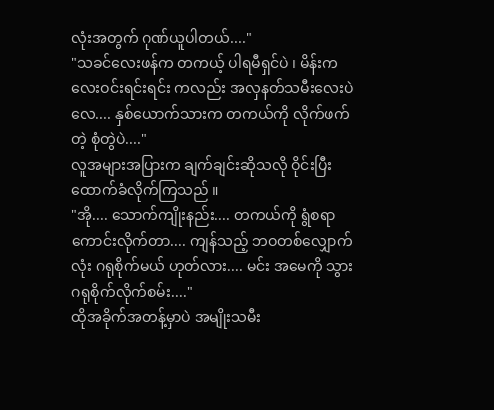လုံးအတွက် ဂုဏ်ယူပါတယ်...."
"သခင်လေးဖန်က တကယ့် ပါရမီရှင်ပဲ ၊ မိန်းကလေးဝင်းရင်းရင်း ကလည်း အလှနတ်သမီးလေးပဲလေ.... နှစ်ယောက်သားက တကယ်ကို လိုက်ဖက်တဲ့ စုံတွဲပဲ...."
လူအများအပြားက ချက်ချင်းဆိုသလို ဝိုင်းပြီး ထောက်ခံလိုက်ကြသည် ။
"အို.... သောက်ကျိုးနည်း.... တကယ်ကို ရွံစရာ ကောင်းလိုက်တာ.... ကျန်သည့် ဘဝတစ်လျှောက်လုံး ဂရုစိုက်မယ် ဟုတ်လား.... မင်း အမေကို သွားဂရုစိုက်လိုက်စမ်း...."
ထိုအခိုက်အတန့်မှာပဲ အမျိုးသမီး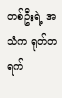တစ်ဦးရဲ့ အသံက ရုတ်တရက်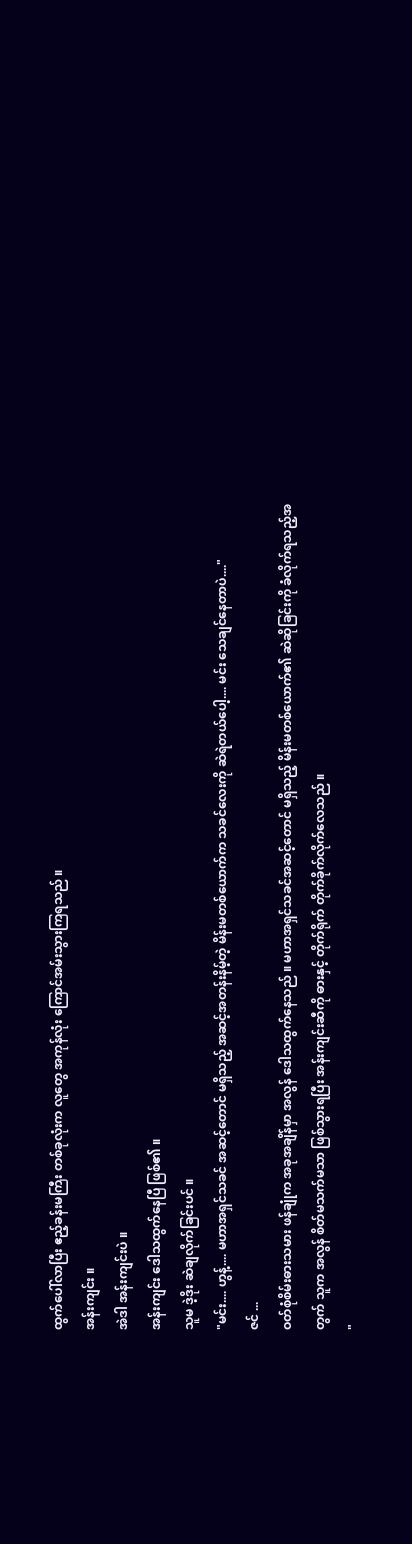ထွက်ပေါ်လာပြီး ဧည့်ခန်းမကြီး တစ်ခုလုံးက လူတွေ အကုန်လုံး ကြောင်အမ်းသွားကြရသည် ။
အန်းကျင်း ။
အဲဒါ အန်းကျင်းပဲ ။
အန်းကျင်း ဒေါသထွက်နေပြီ ဖြစ်၏ ။
သူမ ဒဲ့ဒိုး ဆဲချလိုက်ခြင်းပင် ။
"မင်း.... ဟွန့်.... မဟာအရှင်သခင် အဆင့်တောင် မရှိသည့် အဆင့်အတန်းနိမ့်တဲ့ မိန်းမတစ်ယောက်က သခင်လေးကို ဆဲရဲတယ်ပေါ့.... မင်း သေချင်နေတာပဲ...."
ဇင် ...
ဝတ်စုံစိမ်းဓားသမား ဖန်ချုံက အခုအချိန်မှာ အလွန် ဒေါသထွက်နေသည် ။ မဟာအရှင်သခင်အဆင့်တောင် မရှိသည့် မိန်းမတစ်ယောက်၏ ဆဲဆိုခြင်းကို ခံလိုက်ရသည့်အတွက် သူက အလွန် စိတ်မသက်မသာ ဖြစ်သွားရပြီး အန်းကျင်းဆီကို ဓားနှင့် တိုက်ရိုက် တိုက်ခိုက်လိုက်လေသည် ။
"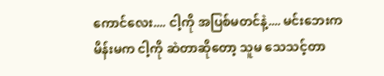ကောင်လေး.... ငါ့ကို အပြစ်မတင်နဲ့.... မင်းဘေးက မိန်းမက ငါ့ကို ဆဲတာဆိုတော့ သူမ သေသင့်တာ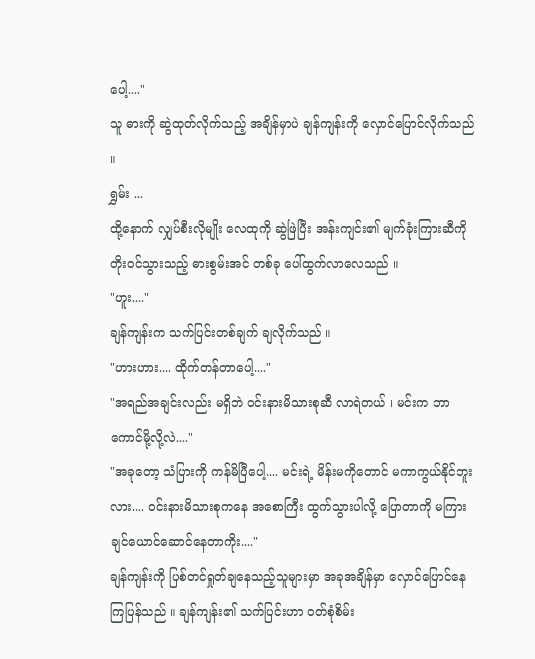ပေါ့...."
သူ ဓားကို ဆွဲထုတ်လိုက်သည့် အချိန်မှာပဲ ချန်ကျန်းကို လှောင်ပြောင်လိုက်သည် ။
ရွှမ်း ...
ထို့နောက် လျှပ်စီးလိုမျိုး လေထုကို ဆွဲဖြဲပြီး အန်းကျင်း၏ မျက်ခုံးကြားဆီကို တိုးဝင်သွားသည့် ဓားစွမ်းအင် တစ်ခု ပေါ်ထွက်လာလေသည် ။
"ဟူး...."
ချန်ကျန်းက သက်ပြင်းတစ်ချက် ချလိုက်သည် ။
"ဟားဟား.... ထိုက်တန်တာပေါ့...."
"အရည်အချင်းလည်း မရှိဘဲ ဝင်းနားမိသားစုဆီ လာရဲတယ် ၊ မင်းက ဘာကောင်မို့လို့လဲ...."
"အခုတော့ သံပြားကို ကန်မိပြီပေါ့.... မင်းရဲ့ မိန်းမကိုတောင် မကာကွယ်နိုင်ဘူးလား.... ဝင်းနားမိသားစုကနေ အစောကြီး ထွက်သွားပါလို့ ပြောတာကို မကြားချင်ယောင်ဆောင်နေတာကိုး...."
ချန်ကျန်းကို ပြစ်တင်ရှုတ်ချနေသည့်သူများမှာ အခုအချိန်မှာ လှောင်ပြောင်နေကြပြန်သည် ။ ချန်ကျန်း၏ သက်ပြင်းဟာ ဝတ်စုံစိမ်း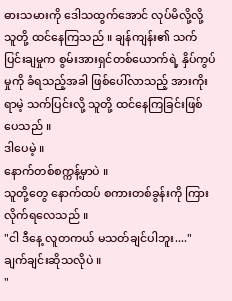ဓားသမားကို ဒေါသထွက်အောင် လုပ်မိလို့လို့ သူတို့ ထင်နေကြသည် ။ ချန်ကျန်း၏ သက်ပြင်းချမှုက စွမ်းအားရှင်တစ်ယောက်ရဲ့ နှိပ်ကွပ်မှုကို ခံရသည့်အခါ ဖြစ်ပေါ်လာသည့် အားကိုးရာမဲ့ သက်ပြင်းလို့ သူတို့ ထင်နေကြခြင်းဖြစ်ပေသည် ။
ဒါပေမဲ့ ။
နောက်တစ်စက္ကန့်မှာပဲ ။
သူတို့တွေ နောက်ထပ် စကားတစ်ခွန်းကို ကြားလိုက်ရလေသည် ။
"ငါ ဒီနေ့ လူတကယ် မသတ်ချင်ပါဘူး...."
ချက်ချင်းဆိုသလိုပဲ ။
"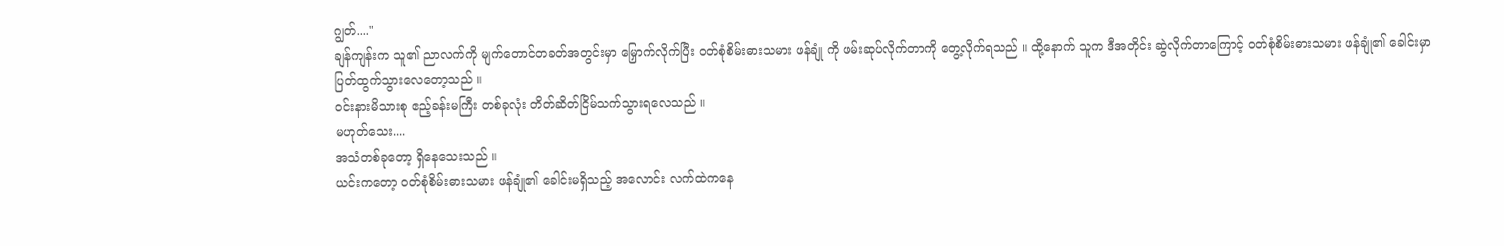ဂျွတ်...."
ချန်ကျန်းက သူ၏ ညာလက်ကို မျက်တောင်တခတ်အတွင်းမှာ မြှောက်လိုက်ပြီး ဝတ်စုံစိမ်းဓားသမား ဖန်ချုံ ကို ဖမ်းဆုပ်လိုက်တာကို တွေ့လိုက်ရသည် ။ ထို့နောက် သူက ဒီအတိုင်း ဆွဲလိုက်တာကြောင့် ဝတ်စုံစိမ်းဓားသမား ဖန်ချုံ၏ ခေါင်းမှာ ပြတ်ထွက်သွားလေတော့သည် ။
ဝင်းနားမိသားစု ဧည့်ခန်းမကြီး တစ်ခုလုံး တိတ်ဆိတ်ငြိမ်သက်သွားရလေသည် ။
မဟုတ်သေး....
အသံတစ်ခုတော့ ရှိနေသေးသည် ။
ယင်းကတော့ ဝတ်စုံစိမ်းဓားသမား ဖန်ချုံ၏ ခေါင်းမရှိသည့် အလောင်း လက်ထဲကနေ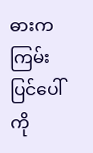ဓားက ကြမ်းပြင်ပေါ်ကို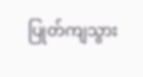ပြုတ်ကျသွား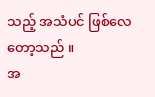သည့် အသံပင် ဖြစ်လေတော့သည် ။
အ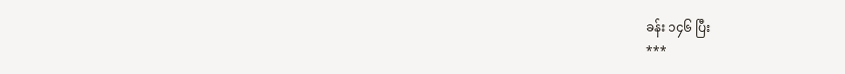ခန်း ၁၄၆ ပြီး
***